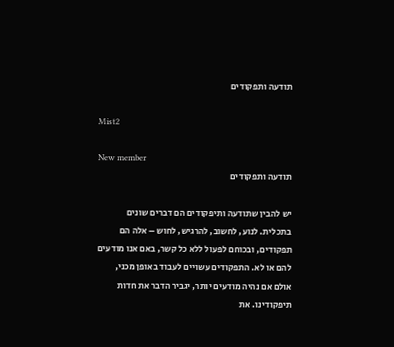תודעה ותפקודים

Mist2

New member
תודעה ותפקודים

יש להבין שתודעה ותיפקודים הם דברים שונים בתכלית. לנוע, לחשוב, להרגיש, לחוש – אלה הם תפקודים, ובכוחם לפעול ללא כל קשר, באם אנו מודעים להם או לא. התפקודים עשויים לעבוד באופן מכני, אולם אם נהיה מודעים יותר, יגביר הדבר את חדות תיפקודינו. את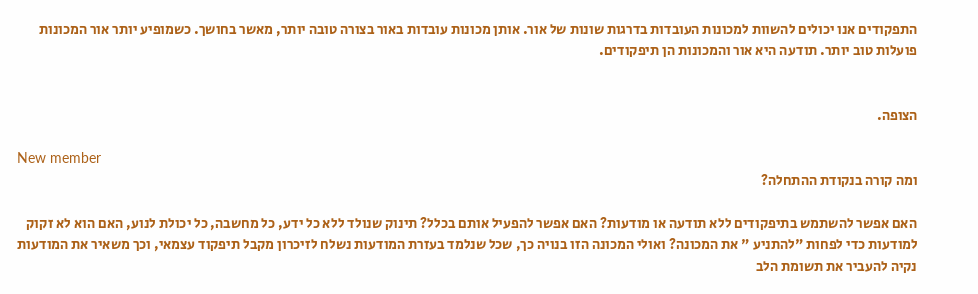התפקודים אנו יכולים להשוות למכונות העובדות בדרגות שונות של אור. אותן מכונות עובדות באור בצורה טובה יותר, מאשר בחושך. כשמופיע יותר אור המכונות פועלות טוב יותר. תודעה היא אור והמכונות הן תיפקודים.


הצופה.

New member
ומה קורה בנקודת ההתחלה?

האם אפשר להשתמש בתיפקודים ללא תודעה או מודעות? האם אפשר להפעיל אותם בכלל? תינוק שנולד ללא כל ידע, כל מחשבה, כל יכולת לנוע, האם הוא לא זקוק למודעות כדי לפחות "להתניע " את המכונה? ואולי המכונה הזו בנויה כך, שכל שנלמד בעזרת המודעות נשלח לזיכרון מקבל תיפקוד עצמאי, וכך משאיר את המודעות נקיה להעביר את תשומת הלב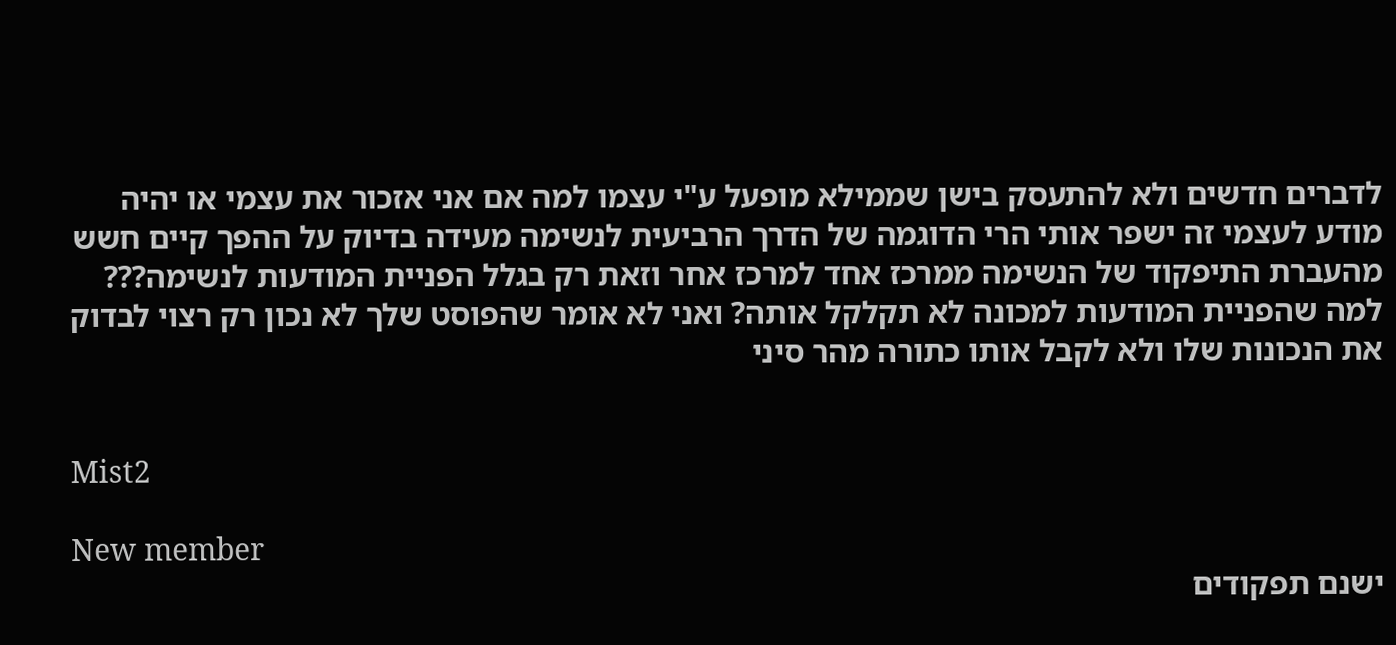לדברים חדשים ולא להתעסק בישן שממילא מופעל ע"י עצמו למה אם אני אזכור את עצמי או יהיה מודע לעצמי זה ישפר אותי הרי הדוגמה של הדרך הרביעית לנשימה מעידה בדיוק על ההפך קיים חשש מהעברת התיפקוד של הנשימה ממרכז אחד למרכז אחר וזאת רק בגלל הפניית המודעות לנשימה??? למה שהפניית המודעות למכונה לא תקלקל אותה? ואני לא אומר שהפוסט שלך לא נכון רק רצוי לבדוק את הנכונות שלו ולא לקבל אותו כתורה מהר סיני


Mist2

New member
ישנם תפקודים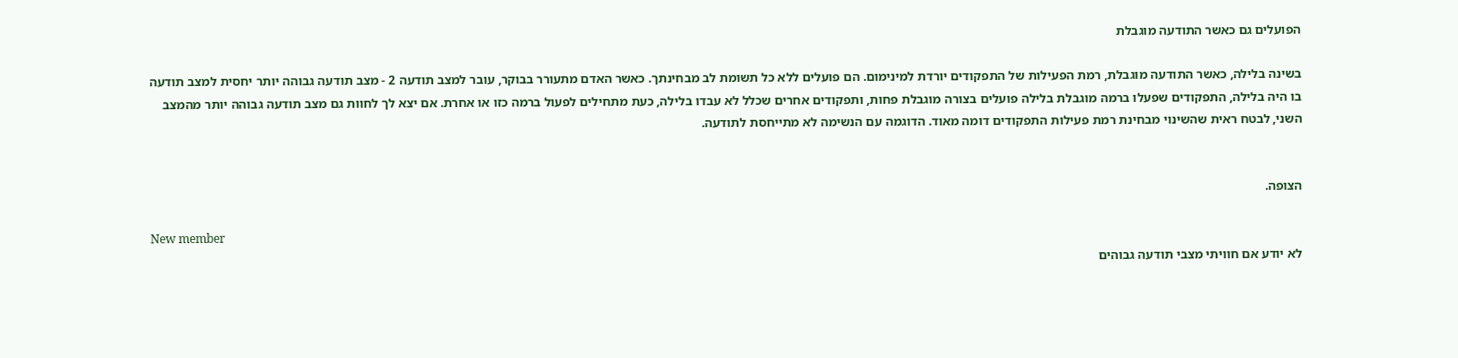הפועלים גם כאשר התודעה מוגבלת

בשינה בלילה, כאשר התודעה מוגבלת, רמת הפעילות של התפקודים יורדת למינימום. הם פועלים ללא כל תשומת לב מבחינתך. כאשר האדם מתעורר בבוקר, עובר למצב תודעה 2 - מצב תודעה גבוהה יותר יחסית למצב תודעה בו היה בלילה, התפקודים שפעלו ברמה מוגבלת בלילה פועלים בצורה מוגבלת פחות, ותפקודים אחרים שכלל לא עבדו בלילה, כעת מתחילים לפעול ברמה כזו או אחרת. אם יצא לך לחוות גם מצב תודעה גבוהה יותר מהמצב השני, לבטח ראית שהשינוי מבחינת רמת פעילות התפקודים דומה מאוד. הדוגמה עם הנשימה לא מתייחסת לתודעה.


הצופה.

New member
לא יודע אם חוויתי מצבי תודעה גבוהים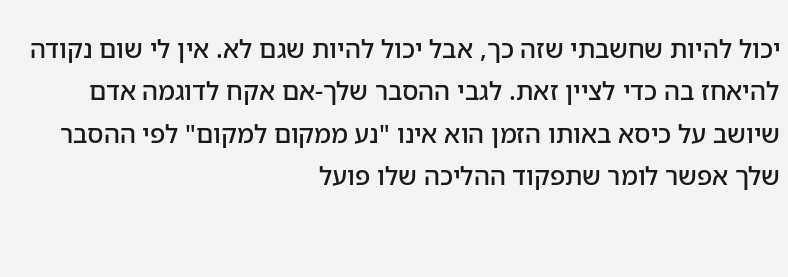יכול להיות שחשבתי שזה כך, אבל יכול להיות שגם לא. אין לי שום נקודה להיאחז בה כדי לציין זאת. לגבי ההסבר שלך-אם אקח לדוגמה אדם שיושב על כיסא באותו הזמן הוא אינו "נע ממקום למקום" לפי ההסבר שלך אפשר לומר שתפקוד ההליכה שלו פועל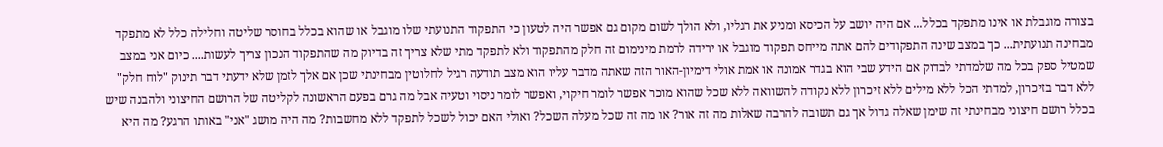בצורה מוגבלת או אינו מתפקד בכלל... אם היה יושב על הכיסא ומניע את רגליו, ולא הולך לשום מקום גם אפשר היה לטעון כי התפקוד התנועתי שלו מוגבל או שהוא בכלל בחוסר שליטה וחלילה כלל לא מתפקד מבחינה תנועתית... כך במצב שינה התפקודים להם אתה מייחס תפקוד מוגבל או ירידה לרמת מינימום זה חלק מהתפקוד ולא לתפקד מתי שלא צריך זה בדיוק מה שהתפקוד הנכון צריך לעשות.... כיום אני במצב שמטיל ספק בכל מה שלמדתי לבדוק אם הידע שבי הוא בגדר אמונה או אמת אולי דימיון-האור הזה שאתה מדבר עליו הוא מצב תודעה רגיל לחלוטין מבחינתי שכן אם אלך לזמן שלא ידעתי דבר תינוק "לוח חלק" ללא דבר בזיכרון, למדתי הכל ללא מילים ללא זיכרון ללא נקודה להשוואה ללא שכל שהוא מוכר אפשר לומר חיקוי, ואפשר לומר ניסוי וטעיה אבל מה גרם בפעם הראשונה לקליטה של הרושם החיצוני ולהבנה שיש בכלל רושם חיצוני מבחינתי זה שימן שאלה גדול אך גם תשובה להרבה שאלות מה זה אור? או מה זה שכל מעלה השכל? ואולי האם יכול לשכל לתפקד ללא מחשבות? מה היה מושג "אני" באותו הרגע? מה היא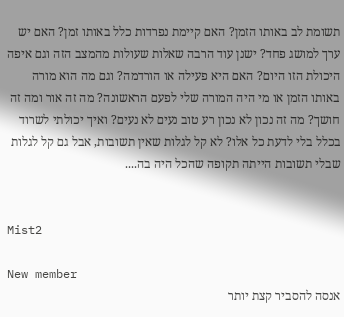תשומת לב באותו הזמן? האם קיימת נפרדות כלל באותו זמן? האם יש ערך למושג פחד? ישנן עוד הרבה שאלות שעולות מהמצב הזה וגם איפה היכולת הזו היום? האם היא פעילה או הורדמה? וגם מה הוא מורה באותו הזמן או מי היה המורה שלי לפעם הראשונה? מה זה אור ומה זה חושך? מה זה נכון לא נכון רע טוב נעים לא נעים? ואיך יכולתי לשרוד בכלל בלי לדעת כל אלו? לא קל לגלות שאין תשובות, אבל גם קל לגלות שבלי תשובות הייתה תקופה שהכל היה בה....


Mist2

New member
אנסה להסביר קצת יותר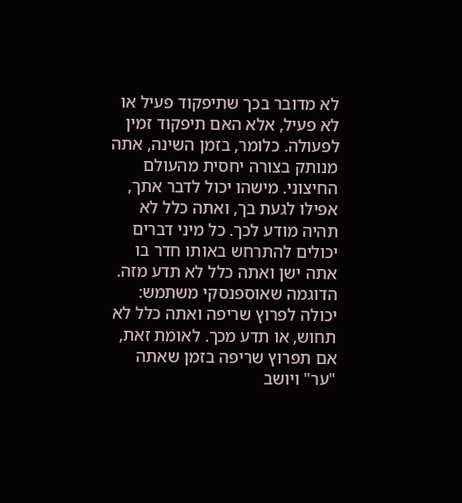לא מדובר בכך שתיפקוד פעיל או לא פעיל, אלא האם תיפקוד זמין לפעולה. כלומר, בזמן השינה, אתה מנותק בצורה יחסית מהעולם החיצוני. מישהו יכול לדבר אתך, אפילו לגעת בך, ואתה כלל לא תהיה מודע לכך. כל מיני דברים יכולים להתרחש באותו חדר בו אתה ישן ואתה כלל לא תדע מזה. הדוגמה שאוספנסקי משתמש: יכולה לפרוץ שריפה ואתה כלל לא תחוש, או תדע מכך. לאומת זאת, אם תפרוץ שריפה בזמן שאתה "ער" ויושב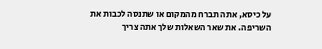על כיסא, אתה תברח מהמקום או שתנסה לכבות את השריפה. את שאר השאלות שלך אתה צריך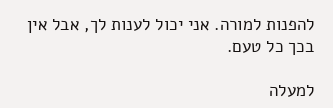להפנות למורה. אני יכול לענות לך, אבל אין בכך כל טעם.

למעלה